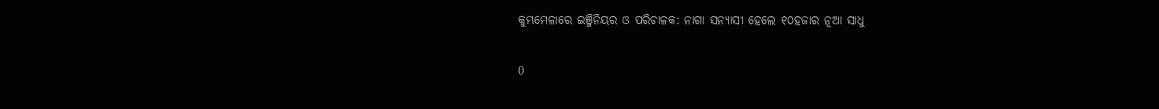କୁମ୍ଭମେଳାରେ ଇଞ୍ଜିନିୟର ଓ ପରିଚାଳକ: ନାଗା ସନ୍ୟାସୀ ହେଲେ ୧୦ହଜାର ନୂଆ ସାଧୁ

0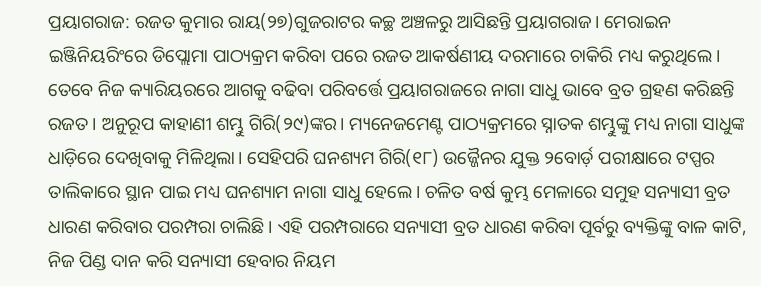ପ୍ରୟାଗରାଜ: ରଜତ କୁମାର ରାୟ(୨୭)ଗୁଜରାଟର କଚ୍ଛ ଅଞ୍ଚଳରୁ ଆସିଛନ୍ତି ପ୍ରୟାଗରାଜ। ମେରାଇନ ଇଞ୍ଜିନିୟରିଂରେ ଡିପ୍ଲୋମା ପାଠ୍ୟକ୍ରମ କରିବା ପରେ ରଜତ ଆକର୍ଷଣୀୟ ଦରମାରେ ଚାକିରି ମଧ୍ୟ କରୁଥିଲେ। ତେବେ ନିଜ କ୍ୟାରିୟରରେ ଆଗକୁ ବଢିବା ପରିବର୍ତ୍ତେ ପ୍ରୟାଗରାଜରେ ନାଗା ସାଧୁ ଭାବେ ବ୍ରତ ଗ୍ରହଣ କରିଛନ୍ତି ରଜତ। ଅନୁରୂପ କାହାଣୀ ଶମ୍ଭୁ ଗିରି(୨୯)ଙ୍କର। ମ୍ୟନେଜମେଣ୍ଟ ପାଠ୍ୟକ୍ରମରେ ସ୍ନାତକ ଶମ୍ଭୁଙ୍କୁ ମଧ୍ୟ ନାଗା ସାଧୁଙ୍କ ଧାଡ଼ିରେ ଦେଖିବାକୁ ମିଳିଥିଲା। ସେହିପରି ଘନଶ୍ୟମ ଗିରି(୧୮) ଉଜ୍ଜୈନର ଯୁକ୍ତ ୨ବୋର୍ଡ଼ ପରୀକ୍ଷାରେ ଟପ୍ପର ତାଲିକାରେ ସ୍ଥାନ ପାଇ ମଧ୍ୟ ଘନଶ୍ୟାମ ନାଗା ସାଧୁ ହେଲେ। ଚଳିତ ବର୍ଷ କୁମ୍ଭ ମେଳାରେ ସମୁହ ସନ୍ୟାସୀ ବ୍ରତ ଧାରଣ କରିବାର ପରମ୍ପରା ଚାଲିଛି। ଏହି ପରମ୍ପରାରେ ସନ୍ୟାସୀ ବ୍ରତ ଧାରଣ କରିବା ପୂର୍ବରୁ ବ୍ୟକ୍ତିଙ୍କୁ ବାଳ କାଟି, ନିଜ ପିଣ୍ଡ ଦାନ କରି ସନ୍ୟାସୀ ହେବାର ନିୟମ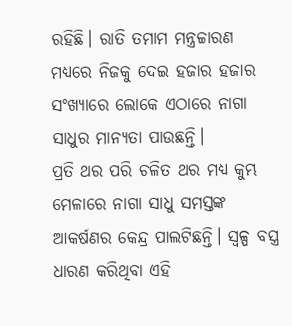ରହିଛି। ରାତି ତମାମ ମନ୍ତ୍ରଚ୍ଚାରଣ ମଧ୍ୟରେ ନିଜକୁ ଦେଇ ହଜାର ହଜାର ସଂଖ୍ୟାରେ ଲୋକେ ଏଠାରେ ନାଗା ସାଧୁର ମାନ୍ୟତା ପାଉଛନ୍ତି।
ପ୍ରତି ଥର ପରି ଚଳିତ ଥର ମଧ୍ୟ କୁମ୍ଭ ମେଳାରେ ନାଗା ସାଧୁ ସମସ୍ତଙ୍କ ଆକର୍ଷଣର କେନ୍ଦ୍ର ପାଲଟିଛନ୍ତି। ସ୍ୱଳ୍ପ ବସ୍ତ୍ର ଧାରଣ କରିଥିବା ଏହି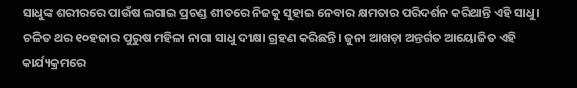ସାଧୁଙ୍କ ଶରୀରରେ ପାଉଁଷ ଲଗାଇ ପ୍ରଚଣ୍ଡ ଶୀତରେ ନିଜକୁ ସୁହାଇ ନେବାର କ୍ଷମତାର ପରିଦର୍ଶନ କରିଥାନ୍ତି ଏହି ସାଧୁ। ଚଳିତ ଥର ୧୦ହଜାର ପୁରୁଷ ମହିଳା ନାଗା ସାଧୁ ଦୀକ୍ଷା ଗ୍ରହଣ କରିଛନ୍ତି। ଜୁନା ଆଖଡ଼ା ଅନ୍ତର୍ଗତ ଆୟୋଜିତ ଏହି କାର୍ଯ୍ୟକ୍ରମରେ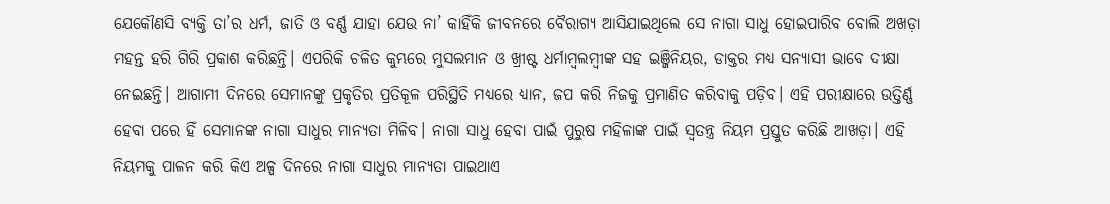ଯେକୌଣସି ବ୍ୟକ୍ତି ତା’ର ଧର୍ମ, ଜାତି ଓ ବର୍ଣ୍ଣ ଯାହା ଯେଉ ନା’ କାହିଁକି ଜୀବନରେ ବୈରାଗ୍ୟ ଆସିଯାଇଥିଲେ ସେ ନାଗା ସାଧୁ ହୋଇପାରିବ ବୋଲି ଅଖଡ଼ା ମହନ୍ତ ହରି ଗିରି ପ୍ରକାଶ କରିଛନ୍ତି। ଏପରିକି ଚଳିତ କୁମ୍ଭରେ ମୁସଲମାନ ଓ ଖ୍ରୀଷ୍ଟ ଧର୍ମାମ୍ବଲମ୍ବୀଙ୍କ ସହ ଇଞ୍ଜିନିୟର, ଡାକ୍ତର ମଧ୍ୟ ସନ୍ୟାସୀ ଭାବେ ଦୀକ୍ଷା ନେଇଛନ୍ତି। ଆଗାମୀ ଦିନରେ ସେମାନଙ୍କୁ ପ୍ରକୃତିର ପ୍ରତିକୂଳ ପରିସ୍ଥିତି ମଧ୍ୟରେ ଧ୍ୟାନ, ଜପ କରି ନିଜକୁ ପ୍ରମାଣିତ କରିବାକୁ ପଡ଼ିବ। ଏହି ପରୀକ୍ଷାରେ ଉତ୍ତିର୍ଣ୍ଣ ହେବା ପରେ ହିଁ ସେମାନଙ୍କ ନାଗା ସାଧୁର ମାନ୍ୟତା ମିଳିବ। ନାଗା ସାଧୁ ହେବା ପାଇଁ ପୁରୁଷ ମହିଳାଙ୍କ ପାଇଁ ସ୍ୱତନ୍ତ୍ର ନିୟମ ପ୍ରସ୍ତୁତ କରିଛି ଆଖଡ଼ା। ଏହି ନିୟମକୁ ପାଳନ କରି କିଏ ଅଳ୍ପ ଦିନରେ ନାଗା ସାଧୁର ମାନ୍ୟତା ପାଇଥାଏ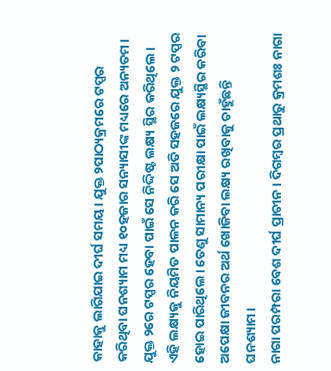କାହାକୁ ଲାଗିଯାଇ ଦୀର୍ଘ ସମୟ। ଯୁକ୍ତ ୨ପାଠ୍ୟକ୍ରମରେ ଟପ୍ପର କରିଥିବା ଘନଶ୍ୟାମ ମଧ୍ୟ ୧୦ହଜାର ସନ୍ୟାସୀଙ୍କ ମଧ୍ୟରେ ଅନ୍ୟତମ। ଯୁକ୍ତ ୨ରେ ଟପ୍ପର ହେବା ପାଇଁ ସେ ନିଦ୍ଦିଷ୍ଟ ଲକ୍ଷ୍ୟ ସ୍ଥିର କରିଥିଲେ। ଏହି ଲକ୍ଷ୍ୟକୁ ନିୟମିତ ପାଳନ କରି ସେ ଅତି ସହଜରେ ଯୁକ୍ତ ୨ ଟପ୍ପର ହୋଇ ପାରିଥିଲେ। ତେଣୁ ସାମାନ୍ୟ ପରୀକ୍ଷା ପାଇଁ ଲକ୍ଷ୍ୟସ୍ଥିର କରିବା ଅପେକ୍ଷା ଜୀବନର ଅର୍ଥ ଖୋଜିବା ଲକ୍ଷ୍ୟ ରଖିବାକୁ ଚାହୁଁଛନ୍ତି ଘନଶ୍ୟାମ।
ନାଗା ପରମ୍ପରା ବେଶ ଦୀର୍ଘ ପ୍ରାଚୀନ । ଦିଗମ୍ବର ପ୍ରଥାରୁ କ୍ରମଶଃ ନାଗା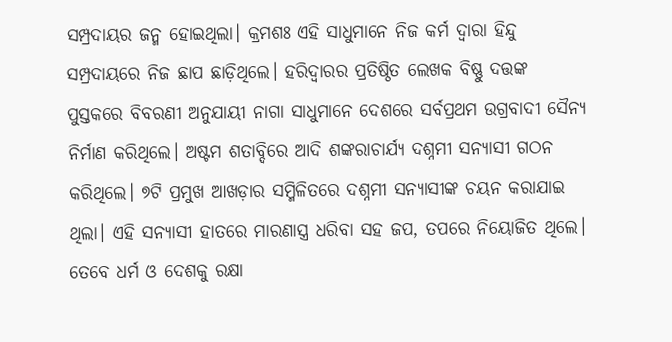ସମ୍ପ୍ରଦାୟର ଜନ୍ମ ହୋଇଥିଲା। କ୍ରମଶଃ ଏହି ସାଧୁମାନେ ନିଜ କର୍ମ ଦ୍ୱାରା ହିନ୍ଦୁ ସମ୍ପ୍ରଦାୟରେ ନିଜ ଛାପ ଛାଡ଼ିଥିଲେ। ହରିଦ୍ୱାରର ପ୍ରତିଷ୍ଠିତ ଲେଖକ ବିଷ୍ଣୁ ଦତ୍ତଙ୍କ ପୁସ୍ତକରେ ବିବରଣୀ ଅନୁଯାୟୀ ନାଗା ସାଧୁମାନେ ଦେଶରେ ସର୍ବପ୍ରଥମ ଉଗ୍ରବାଦୀ ସୈନ୍ୟ ନିର୍ମାଣ କରିଥିଲେ। ଅଷ୍ଟମ ଶତାବ୍ଦିରେ ଆଦି ଶଙ୍କରାଚାର୍ଯ୍ୟ ଦଶ୍ନମୀ ସନ୍ୟାସୀ ଗଠନ କରିଥିଲେ। ୭ଟି ପ୍ରମୁଖ ଆଖଡ଼ାର ସମ୍ମିଳିତରେ ଦଶ୍ନମୀ ସନ୍ୟାସୀଙ୍କ ଚୟନ କରାଯାଇ ଥିଲା। ଏହି ସନ୍ୟାସୀ ହାତରେ ମାରଣାସ୍ତ୍ର ଧରିବା ସହ ଜପ, ତପରେ ନିୟୋଜିତ ଥିଲେ। ତେବେ ଧର୍ମ ଓ ଦେଶକୁ ରକ୍ଷା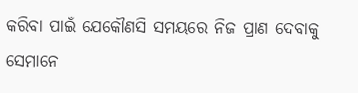କରିବା ପାଇଁ ଯେକୌଣସି ସମୟରେ ନିଜ ପ୍ରାଣ ଦେବାକୁ ସେମାନେ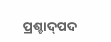ପ୍ରଶ୍ଚାଦ୍‍ପଦ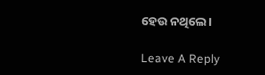ହେଉ ନଥିଲେ।

Leave A Reply